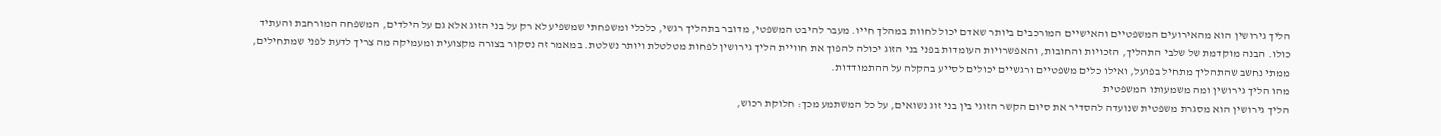הליך גירושין הוא מהאירועים המשפטיים והאישיים המורכבים ביותר שאדם יכול לחוות במהלך חייו. מעבר להיבט המשפטי, מדובר בתהליך רגשי, כלכלי ומשפחתי שמשפיע לא רק על בני הזוג אלא גם על הילדים, המשפחה המורחבת והעתיד כולו. הבנה מוקדמת של שלבי התהליך, הזכויות והחובות, והאפשרויות העומדות בפני בני הזוג יכולה להפוך את חוויית הליך גירושין לפחות מטלטלת ויותר נשלטת. במאמר זה נסקור בצורה מקצועית ומעמיקה מה צריך לדעת לפני שמתחילים, ממתי נחשב שהתהליך מתחיל בפועל, ואילו כלים משפטיים ורגשיים יכולים לסייע בהקלה על ההתמודדות.
מהו הליך גירושין ומה משמעותו המשפטית
הליך גירושין הוא מסגרת משפטית שנועדה להסדיר את סיום הקשר הזוגי בין בני זוג נשואים, על כל המשתמע מכך: חלוקת רכוש,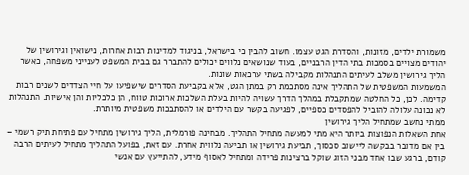משמורת ילדים, מזונות, והסדרת הגט עצמו. חשוב להבין כי בישראל, בניגוד למדינות רבות אחרות, נישואין וגירושין של יהודים מצויים בסמכות בתי הדין הרבניים, בעוד שנושאים נלווים יכולים להתברר גם בבית המשפט לענייני משפחה, כאשר הליך גירושין משלב לעיתים התנהלות מקבילה בשתי ערכאות שונות.
המשמעות המשפטית של התהליך אינה מסתכמת רק במתן הגט, אלא בקביעת הסדרים שישפיעו על חיי הצדדים לשנים רבות קדימה. לכן, כל החלטה שמתקבלת במהלך הדרך עשויה להיות בעלת השלכות ארוכות טווח, הן כלכליות והן אישיות. התנהלות לא נכונה עלולה להוביל להפסדים כספיים, לפגיעה בקשר עם הילדים או להסתבכות משפטית מיותרת.
ממתי נחשב שמתחיל הליך גירושין
אחת השאלות הנפוצות ביותר היא מתי למעשה מתחיל התהליך. מבחינה פורמלית, הליך גירושין מתחיל עם פתיחת תיק רשמי – בין אם מדובר בבקשה ליישוב סכסוך, תביעת גירושין או תביעה נלווית אחרת. עם זאת, בפועל התהליך מתחיל לעיתים הרבה קודם, ברגע שבו אחד מבני הזוג שוקל ברצינות פרידה ומתחיל לאסוף מידע, להתייעץ עם אנשי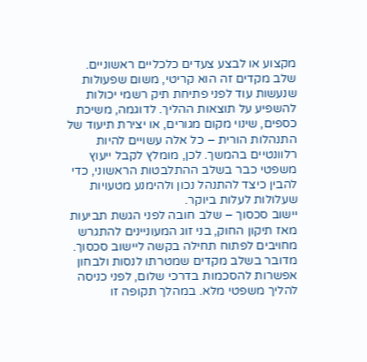מקצוע או לבצע צעדים כלכליים ראשוניים.
שלב מקדים זה הוא קריטי, משום שפעולות שנעשות עוד לפני פתיחת תיק רשמי יכולות להשפיע על תוצאות ההליך. לדוגמה, משיכת כספים, שינוי מקום מגורים, או יצירת תיעוד של התנהלות הורית – כל אלה עשויים להיות רלוונטיים בהמשך. לכן, מומלץ לקבל ייעוץ משפטי כבר בשלב ההתלבטות הראשוני, כדי להבין כיצד להתנהל נכון ולהימנע מטעויות שעלולות לעלות ביוקר.
יישוב סכסוך – שלב חובה לפני הגשת תביעות
מאז תיקון החוק, בני זוג המעוניינים להתגרש מחויבים לפתוח תחילה בקשה ליישוב סכסוך. מדובר בשלב מקדים שמטרתו לנסות ולבחון אפשרות להסכמות בדרכי שלום, לפני כניסה להליך משפטי מלא. במהלך תקופה זו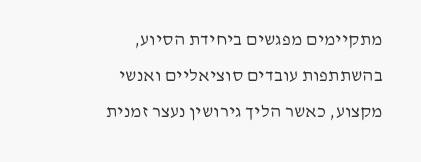מתקיימים מפגשים ביחידת הסיוע, בהשתתפות עובדים סוציאליים ואנשי מקצוע, כאשר הליך גירושין נעצר זמנית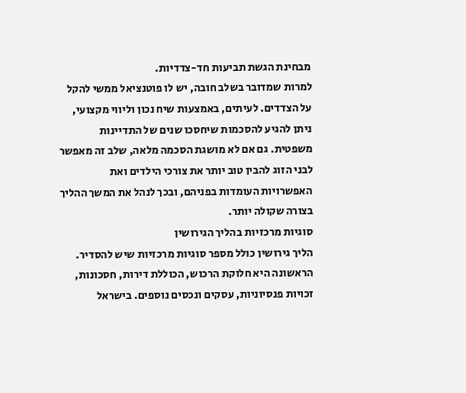מבחינת הגשת תביעות חד-צדדיות.
למרות שמדובר בשלב חובה, יש לו פוטנציאל ממשי להקל על הצדדים. לעיתים, באמצעות שיח נכון וליווי מקצועי, ניתן להגיע להסכמות שיחסכו שנים של התדיינות משפטית. גם אם לא מושגת הסכמה מלאה, שלב זה מאפשר לבני הזוג להבין טוב יותר את צורכי הילדים ואת האפשרויות העומדות בפניהם, ובכך לנהל את המשך ההליך בצורה שקולה יותר.
סוגיות מרכזיות בהליך הגירושין
הליך גירושין כולל מספר סוגיות מרכזיות שיש להסדיר. הראשונה היא חלוקת הרכוש, הכוללת דירות, חסכונות, זכויות פנסיוניות, עסקים ונכסים נוספים. בישראל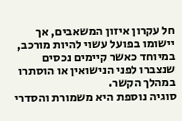חל עקרון איזון המשאבים, אך יישומו בפועל עשוי להיות מורכב, במיוחד כאשר קיימים נכסים שנצברו לפני הנישואין או הוסתרו במהלך הקשר.
סוגיה נוספת היא משמורת והסדרי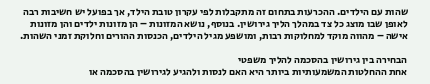שהות עם הילדים. ההכרעות בתחום זה מתקבלות לפי עקרון טובת הילד, אך בפועל יש חשיבות רבה לאופן שבו מוצג כל צד במהלך הליך גירושין. בנוסף, נושא המזונות – הן מזונות ילדים והן מזונות אישה – מהווה מוקד למחלוקות רבות, ומושפע מגיל הילדים, הכנסות ההורים וחלוקת זמני השהות.

הבחירה בין גירושין בהסכמה להליך משפטי
אחת ההחלטות המשמעותיות ביותר היא האם לנסות ולהגיע לגירושין בהסכמה או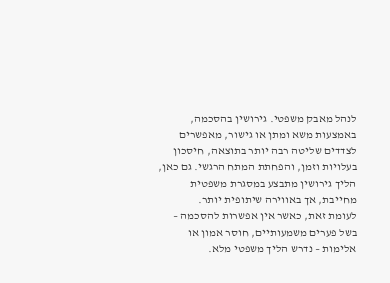לנהל מאבק משפטי. גירושין בהסכמה, באמצעות משא ומתן או גישור, מאפשרים לצדדים שליטה רבה יותר בתוצאה, חיסכון בעלויות וזמן, והפחתת המתח הרגשי. גם כאן, הליך גירושין מתבצע במסגרת משפטית מחייבת, אך באווירה שיתופית יותר.
לעומת זאת, כאשר אין אפשרות להסכמה – בשל פערים משמעותיים, חוסר אמון או אלימות – נדרש הליך משפטי מלא.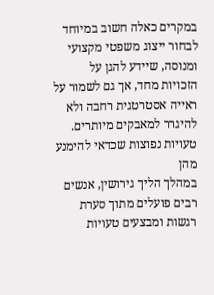במקרים כאלה חשוב במיוחד לבחור ייצוג משפטי מקצועי ומנוסה, שיידע להגן על הזכויות מחד, אך גם לשמור על ראייה אסטרטגית רחבה ולא להיגרר למאבקים מיותרים.
טעויות נפוצות שכדאי להימנע מהן
במהלך הליך גירושין, אנשים רבים פועלים מתוך סערת רגשות ומבצעים טעויות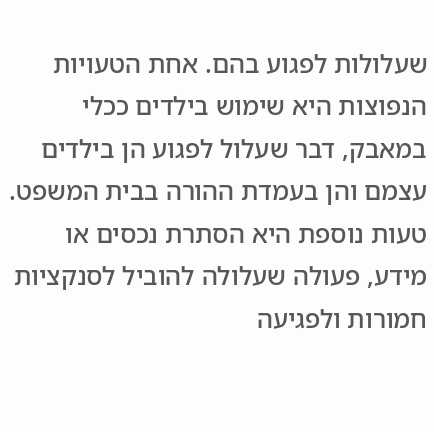שעלולות לפגוע בהם. אחת הטעויות הנפוצות היא שימוש בילדים ככלי במאבק, דבר שעלול לפגוע הן בילדים עצמם והן בעמדת ההורה בבית המשפט. טעות נוספת היא הסתרת נכסים או מידע, פעולה שעלולה להוביל לסנקציות חמורות ולפגיעה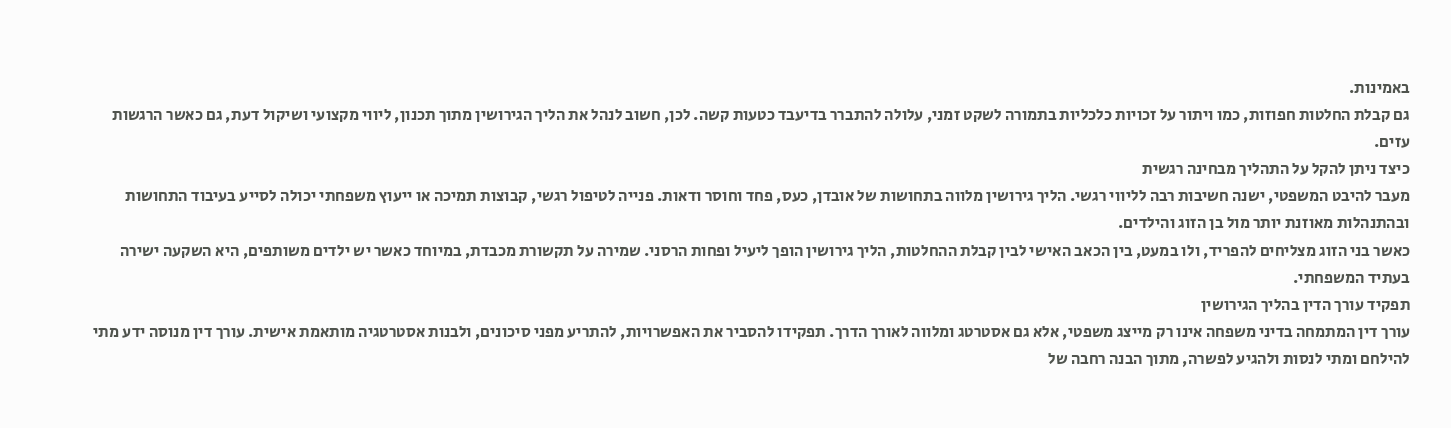באמינות.
גם קבלת החלטות חפוזות, כמו ויתור על זכויות כלכליות בתמורה לשקט זמני, עלולה להתברר בדיעבד כטעות קשה. לכן, חשוב לנהל את הליך הגירושין מתוך תכנון, ליווי מקצועי ושיקול דעת, גם כאשר הרגשות עזים.
כיצד ניתן להקל על התהליך מבחינה רגשית
מעבר להיבט המשפטי, ישנה חשיבות רבה לליווי רגשי. הליך גירושין מלווה בתחושות של אובדן, כעס, פחד וחוסר ודאות. פנייה לטיפול רגשי, קבוצות תמיכה או ייעוץ משפחתי יכולה לסייע בעיבוד התחושות ובהתנהלות מאוזנת יותר מול בן הזוג והילדים.
כאשר בני הזוג מצליחים להפריד, ולו במעט, בין הכאב האישי לבין קבלת ההחלטות, הליך גירושין הופך ליעיל ופחות הרסני. שמירה על תקשורת מכבדת, במיוחד כאשר יש ילדים משותפים, היא השקעה ישירה בעתיד המשפחתי.
תפקיד עורך הדין בהליך הגירושין
עורך דין המתמחה בדיני משפחה אינו רק מייצג משפטי, אלא גם אסטרטג ומלווה לאורך הדרך. תפקידו להסביר את האפשרויות, להתריע מפני סיכונים, ולבנות אסטרטגיה מותאמת אישית. עורך דין מנוסה ידע מתי להילחם ומתי לנסות ולהגיע לפשרה, מתוך הבנה רחבה של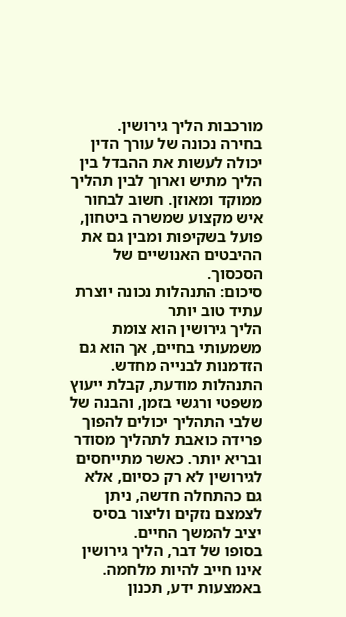מורכבות הליך גירושין.
בחירה נכונה של עורך הדין יכולה לעשות את ההבדל בין הליך מתיש וארוך לבין תהליך ממוקד ומאוזן. חשוב לבחור איש מקצוע שמשרה ביטחון, פועל בשקיפות ומבין גם את ההיבטים האנושיים של הסכסוך.
סיכום: התנהלות נכונה יוצרת עתיד טוב יותר
הליך גירושין הוא צומת משמעותי בחיים, אך הוא גם הזדמנות לבנייה מחדש. התנהלות מודעת, קבלת ייעוץ משפטי ורגשי בזמן, והבנה של שלבי התהליך יכולים להפוך פרידה כואבת לתהליך מסודר ובריא יותר. כאשר מתייחסים לגירושין לא רק כסיום, אלא גם כהתחלה חדשה, ניתן לצמצם נזקים וליצור בסיס יציב להמשך החיים.
בסופו של דבר, הליך גירושין אינו חייב להיות מלחמה. באמצעות ידע, תכנון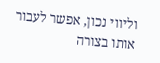וליווי נכון, אפשר לעבור אותו בצורה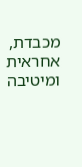מכבדת, אחראית ומיטיבה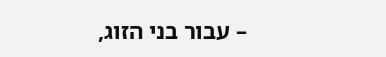– עבור בני הזוג,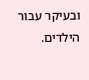ובעיקר עבור הילדים.